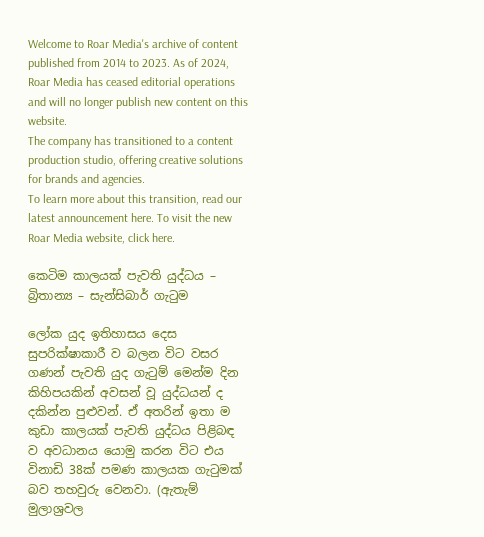Welcome to Roar Media's archive of content published from 2014 to 2023. As of 2024, Roar Media has ceased editorial operations and will no longer publish new content on this website.
The company has transitioned to a content production studio, offering creative solutions for brands and agencies.
To learn more about this transition, read our latest announcement here. To visit the new Roar Media website, click here.

කෙටිම කාලයක් පැවති යුද්ධය – බ්‍රිතාන්‍ය – සැන්සිබාර් ගැටුම

ලෝක යුද ඉතිහාසය දෙස සුපරික්ෂාකාරී ව බලන විට වසර ගණන් පැවති යුද ගැටුම් මෙන්ම දින කිහිපයකින් අවසන් වූ යුද්ධයන් ද දකින්න පුළුවන්. ඒ අතරින් ඉතා ම කුඩා කාලයක් පැවති යුද්ධය පිළිබඳ ව අවධානය යොමු කරන විට එය විනාඩි 38ක් පමණ කාලයක ගැටුමක් බව තහවුරු වෙනවා. (ඇතැම් මුලාශ්‍රවල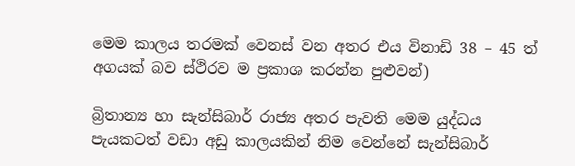මෙම කාලය තරමක් වෙනස් වන අතර එය විනාඩි 38 – 45 ත් අගයක් බව ස්ථිරව ම ප්‍රකාශ කරන්න පුළුවන්)

බ්‍රිතාන්‍ය හා සැන්සිබාර් රාජ්‍ය අතර පැවති මෙම යුද්ධය පැයකටත් වඩා අඩු කාලයකින් නිම වෙන්නේ සැන්සිබාර්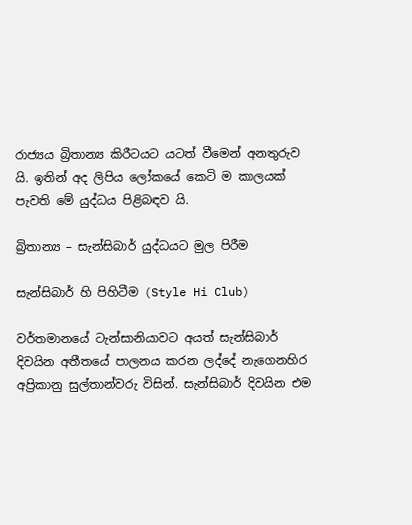රාජ්‍යය බ්‍රිතාන්‍ය කිරීටයට යටත් වීමෙන් අනතුරුව යි. ඉතින් අද ලිපිය ලෝකයේ කෙටි ම කාලයක් පැවති මේ යුද්ධය පිළිබඳව යි.

බ්‍රිතාන්‍ය – සැන්සිබාර් යුද්ධයට මුල පිරීම

සැන්සිබාර් හි පිහිටීම (Style Hi Club)

වර්තමානයේ ටැන්සානියාවට අයත් සැන්සිබාර් දිවයින අතීතයේ පාලනය කරන ලද්දේ නැගෙනහිර අප්‍රිකානු සුල්තාන්වරු විසින්. සැන්සිබාර් දිවයින එම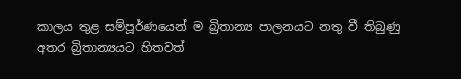කාලය තුළ සම්පූර්ණයෙන් ම බ්‍රිතාන්‍ය පාලනයට නතු වී තිබුණු අතර බ්‍රිතාන්‍යයට හිතවත්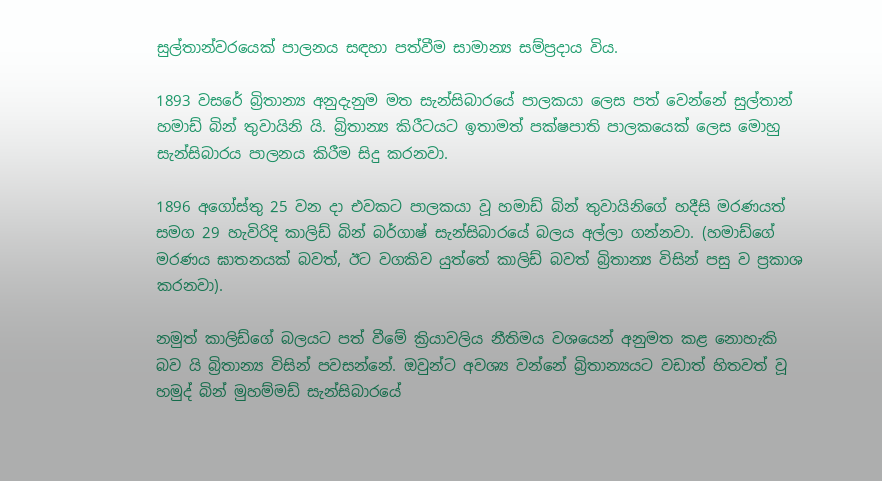සුල්තාන්වරයෙක් පාලනය සඳහා පත්වීම සාමාන්‍ය සම්ප්‍රදාය විය.

1893 වසරේ බ්‍රිතාන්‍ය අනුදැනුම මත සැන්සිබාරයේ පාලකයා ලෙස පත් වෙන්නේ සුල්තාන් හමාඩ් බින් තුවායිනි යි. බ්‍රිතාන්‍ය කිරීටයට ඉතාමත් පක්ෂපාති පාලකයෙක් ලෙස මොහු සැන්සිබාරය පාලනය කිරීම සිදු කරනවා.

1896 අගෝස්තු 25 වන දා එවකට පාලකයා වූ හමාඩ් බින් තුවායිනිගේ හදීසි මරණයත් සමග 29 හැවිරිදි කාලිඩ් බින් බර්ගාෂ් සැන්සිබාරයේ බලය අල්ලා ගන්නවා. (හමාඩ්ගේ මරණය ඝාතනයක් බවත්, ඊට වගකිව යුත්තේ කාලිඩ් බවත් බ්‍රිතාන්‍ය විසින් පසු ව ප්‍රකාශ කරනවා).

නමුත් කාලිඩ්ගේ බලයට පත් වීමේ ක්‍රියාවලිය නීතිමය වශයෙන් අනුමත කළ නොහැකි බව යි බ්‍රිතාන්‍ය විසින් පවසන්නේ. ඔවුන්ට අවශ්‍ය වන්නේ බ්‍රිතාන්‍යයට වඩාත් හිතවත් වූ හමුද් බින් මුහම්මඩ් සැන්සිබාරයේ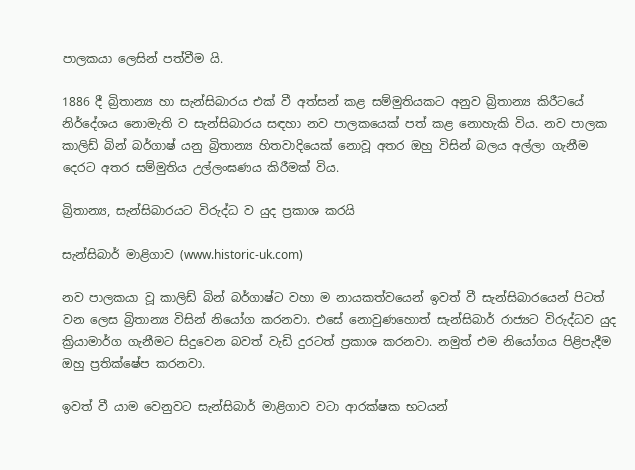පාලකයා ලෙසින් පත්වීම යි.

1886 දී බ්‍රිතාන්‍ය හා සැන්සිබාරය එක් වී අත්සන් කළ සම්මුතියකට අනුව බ්‍රිතාන්‍ය කිරීටයේ නිර්දේශය නොමැති ව සැන්සිබාරය සඳහා නව පාලකයෙක් පත් කළ නොහැකි විය. නව පාලක කාලිඩ් බින් බර්ගාෂ් යනු බ්‍රිතාන්‍ය හිතවාදියෙක් නොවූ අතර ඔහු විසින් බලය අල්ලා ගැනීම දෙරට අතර සම්මුතිය උල්ලංඝණය කිරීමක් විය.

බ්‍රිතාන්‍ය, සැන්සිබාරයට විරුද්ධ ව යුද ප්‍රකාශ කරයි

සැන්සිබාර් මාළිගාව (www.historic-uk.com)

නව පාලකයා වූ කාලිඩ් බින් බර්ගාෂ්ට වහා ම නායකත්වයෙන් ඉවත් වී සැන්සිබාරයෙන් පිටත් වන ලෙස බ්‍රිතාන්‍ය විසින් නියෝග කරනවා. එසේ නොවුණහොත් සැන්සිබාර් රාජ්‍යට විරුද්ධව යුද ක්‍රියාමාර්ග ගැනීමට සිදුවෙන බවත් වැඩි දුරටත් ප්‍රකාශ කරනවා. නමුත් එම නියෝගය පිළිපැදීම ඔහු ප්‍රතික්ෂේප කරනවා.

ඉවත් වී යාම වෙනුවට සැන්සිබාර් මාළිගාව වටා ආරක්ෂක භටයන්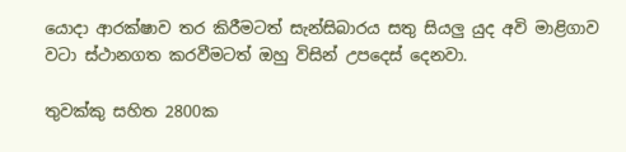යොදා ආරක්ෂාව තර කිරීමටත් සැන්සිබාරය සතු සියලු යුද අවි මාළිගාව වටා ස්ථානගත කරවීමටත් ඔහු විසින් උපදෙස් දෙනවා.

තුවක්කු සහිත 2800ක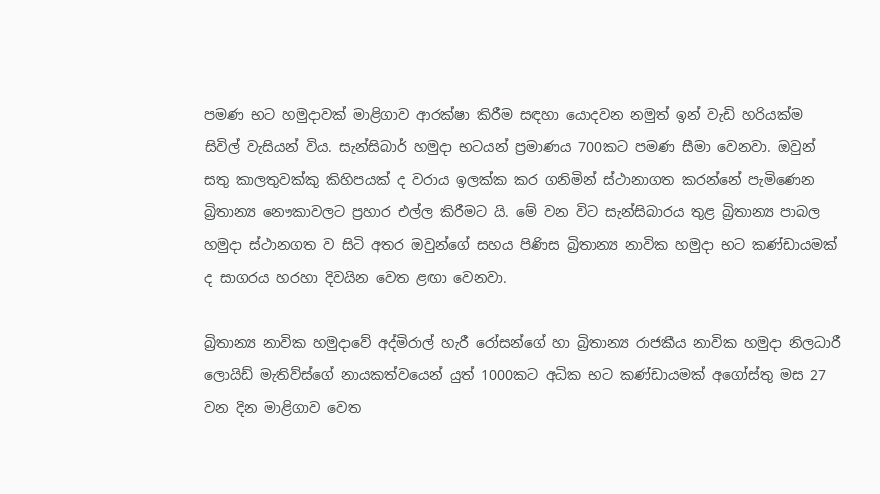පමණ භට හමුදාවක් මාළිගාව ආරක්ෂා කිරීම සඳහා යොදවන නමුත් ඉන් වැඩි හරියක්ම සිවිල් වැසියන් විය. සැන්සිබාර් හමුදා භටයන් ප්‍රමාණය 700කට පමණ සීමා වෙනවා. ඔවුන් සතු කාලතුවක්කු කිහිපයක් ද වරාය ඉලක්ක කර ගනිමින් ස්ථානාගත කරන්නේ පැමිණෙන බ්‍රිතාන්‍ය නෞකාවලට ප්‍රහාර එල්ල කිරීමට යි. මේ වන විට සැන්සිබාරය තුළ බ්‍රිතාන්‍ය පාබල හමුදා ස්ථානගත ව සිටි අතර ඔවුන්ගේ සහය පිණිස බ්‍රිතාන්‍ය නාවික හමුදා භට කණ්ඩායමක් ද සාගරය හරහා දිවයින වෙත ළඟා වෙනවා.

බ්‍රිතාන්‍ය නාවික හමුදාවේ අද්මිරාල් හැරී රෝසන්ගේ හා බ්‍රිතාන්‍ය රාජකීය නාවික හමුදා නිලධාරී ලොයිඩ් මැතිව්ස්ගේ නායකත්වයෙන් යුත් 1000කට අධික භට කණ්ඩායමක් අගෝස්තු මස 27 වන දින මාළිගාව වෙත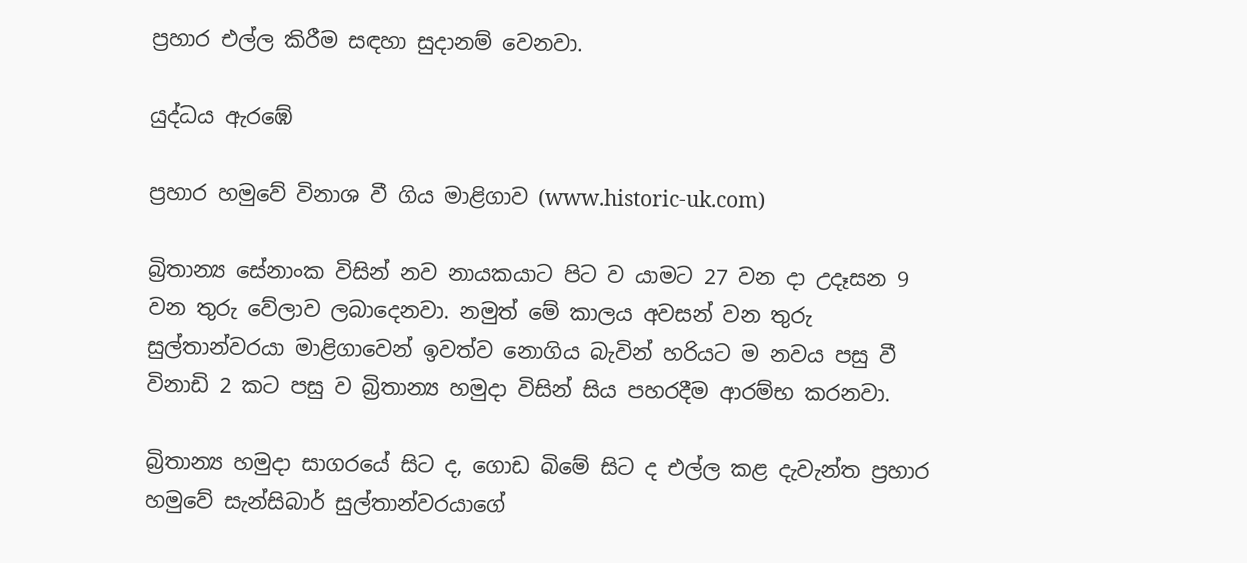ප්‍රහාර එල්ල කිරීම සඳහා සුදානම් වෙනවා.

යුද්ධය ඇරඹේ

ප්‍රහාර හමුවේ විනාශ වී ගිය මාළිගාව (www.historic-uk.com)

බ්‍රිතාන්‍ය සේනාංක විසින් නව නායකයාට පිට ව යාමට 27 වන දා උදෑසන 9 වන තුරු වේලාව ලබාදෙනවා. නමුත් මේ කාලය අවසන් වන තුරු සුල්තාන්වරයා මාළිගාවෙන් ඉවත්ව නොගිය බැවින් හරියට ම නවය පසු වී විනාඩි 2 කට පසු ව බ්‍රිතාන්‍ය හමුදා විසින් සිය පහරදීම ආරම්භ කරනවා.

බ්‍රිතාන්‍ය හමුදා සාගරයේ සිට ද, ගොඩ බිමේ සිට ද එල්ල කළ දැවැන්ත ප්‍රහාර හමුවේ සැන්සිබාර් සුල්තාන්වරයාගේ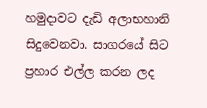හමුදාවට දැඩි අලාභහානි සිදුවෙනවා. සාගරයේ සිට ප්‍රහාර එල්ල කරන ලද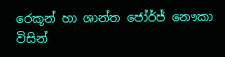රෙකූන් හා ශාන්ත ජෝර්ජ් නෞකා විසින්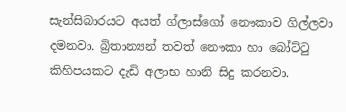සැන්සිබාරයට අයත් ග්ලාස්ගෝ නෞකාව ගිල්ලවා දමනවා. බ්‍රිතාන්‍යන් තවත් නෞකා හා බෝට්ටු කිහිපයකට දැඩි අලාභ හානි සිදු කරනවා.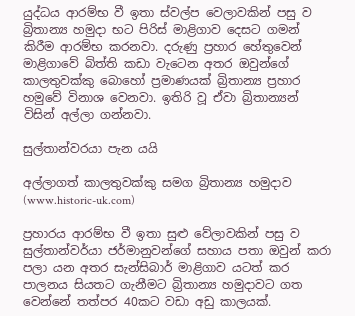යුද්ධය ආරම්භ වී ඉතා ස්වල්ප වෙලාවකින් පසු ව බ්‍රිතාන්‍ය හමුදා භට පිරිස් මාළිගාව දෙසට ගමන් කිරීම ආරම්භ කරනවා. දරුණු ප්‍රහාර හේතුවෙන්  මාළිගාවේ බිත්ති කඩා වැටෙන අතර ඔවුන්ගේ කාලතුවක්කු බොහෝ ප්‍රමාණයක් බ්‍රිතාන්‍ය ප්‍රහාර හමුවේ විනාශ වෙනවා. ඉතිරි වූ ඒවා බ්‍රිතාන්‍යන් විසින් අල්ලා ගන්නවා.

සුල්තාන්වරයා පැන යයි

අල්ලාගත් කාලතුවක්කු සමග බ්‍රිතාන්‍ය හමුදාව (www.historic-uk.com)

ප්‍රහාරය ආරම්භ වී ඉතා සුළු වේලාවකින් පසු ව සුල්තාන්වර්යා ජර්මානුවන්ගේ සහාය පතා ඔවුන් කරා පලා යන අතර සැන්සිබාර් මාළිගාව යටත් කර පාලනය සියතට ගැනීමට බ්‍රිතාන්‍ය හමුදාවට ගත වෙන්නේ තත්පර 40කට වඩා අඩු කාලයක්.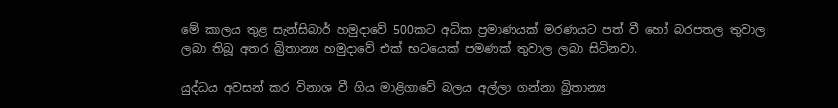මේ කාලය තුළ සැන්සිබාර් හමුදාවේ 500කට අධික ප්‍රමාණයක් මරණයට පත් වී හෝ බරපතල තුවාල ලබා තිබූ අතර බ්‍රිතාන්‍ය හමුදාවේ එක් භටයෙක් පමණක් තුවාල ලබා සිටිනවා.

යුද්ධය අවසන් කර විනාශ වී ගිය මාළිගාවේ බලය අල්ලා ගන්නා බ්‍රිතාන්‍ය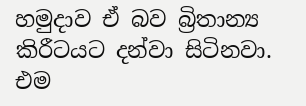හමුදාව ඒ බව බ්‍රිතාන්‍ය කිරීටයට දන්වා සිටිනවා. එම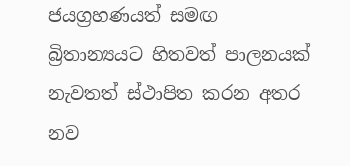ජයග්‍රහණයත් සමඟ බ්‍රිතාන්‍යයට හිතවත් පාලනයක් නැවතත් ස්ථාපිත කරන අතර නව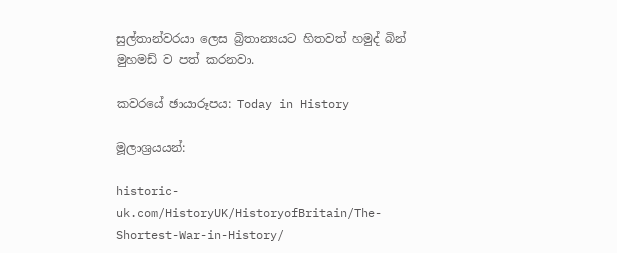සුල්තාන්වරයා ලෙස බ්‍රිතාන්‍යයට හිතවත් හමුද් බින් මුහමඩ් ව පත් කරනවා.

කවරයේ ඡායාරූපය: Today in History

මූලාශ්‍රයයන්:

historic-uk.com/HistoryUK/HistoryofBritain/The-Shortest-War-in-History/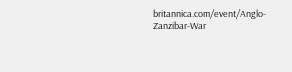britannica.com/event/Anglo-Zanzibar-War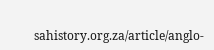sahistory.org.za/article/anglo-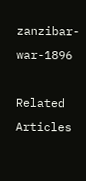zanzibar-war-1896

Related Articles